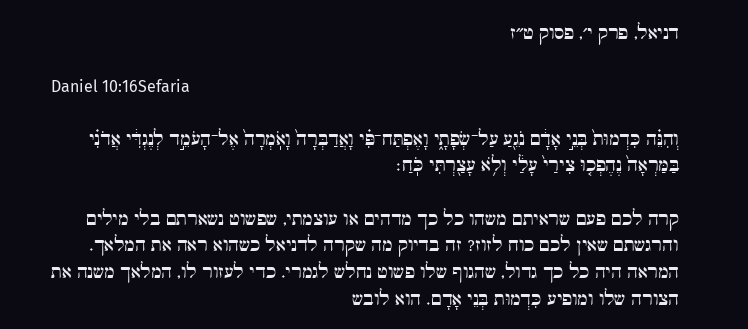דניאל, פרק י׳, פסוק ט״ז

Daniel 10:16Sefaria

וְהִנֵּ֗ה כִּדְמוּת֙ בְּנֵ֣י אָדָ֔ם נֹגֵ֖עַ עַל־שְׂפָתָ֑י וָאֶפְתַּח־פִּ֗י וָאֲדַבְּרָה֙ וָאֹֽמְרָה֙ אֶל־הָעֹמֵ֣ד לְנֶגְדִּ֔י אֲדֹנִ֗י בַּמַּרְאָה֙ נֶהֶפְכ֤וּ צִירַי֙ עָלַ֔י וְלֹ֥א עָצַ֖רְתִּי כֹּֽחַ׃

קרה לכם פעם שראיתם משהו כל כך מדהים או עוצמתי, שפשוט נשארתם בלי מילים והרגשתם שאין לכם כוח לזוז? זה בדיוק מה שקרה לדניאל כשהוא ראה את המלאך. המראה היה כל כך גדול, שהגוף שלו פשוט נחלש לגמרי. כדי לעזור לו, המלאך משנה את הצורה שלו ומופיע כִּדְמוּת בְּנֵי אָדָם. הוא לובש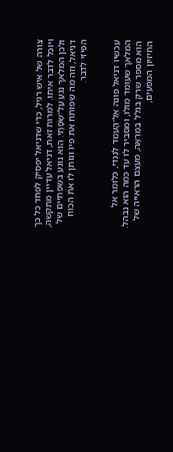צורה של איש רגיל, כדי שדניאל יפסיק לפחד כל כך ויוכל לדבר איתו. למרות זאת, דניאל עדיין מתקשה, ולכן המלאך נֹגֵעַ עַל־שְׂפָתָי. הוא נוגע בשפתיים של דניאל, וזה מה שפותח את פיו ונותן לו את הכוח הפיזי לדבר.


עכשיו דניאל פונה אֶל־הָעֹמֵד לְנֶגְדִּי, כלומר אל המלאך שעומד מולו, ומסביר לו עד כמה הוא נבהל. הוא מספר שרק בגלל בַּמַּרְאָה, מעצם הראייה של החיזיון המפעים,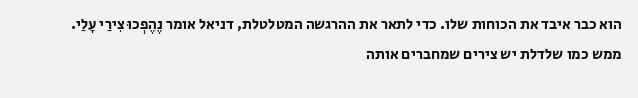הוא כבר איבד את הכוחות שלו. כדי לתאר את ההרגשה המטלטלת, דניאל אומר נֶהֶפְכוּ צִירַי עָלַי. ממש כמו שלדלת יש צירים שמחברים אותה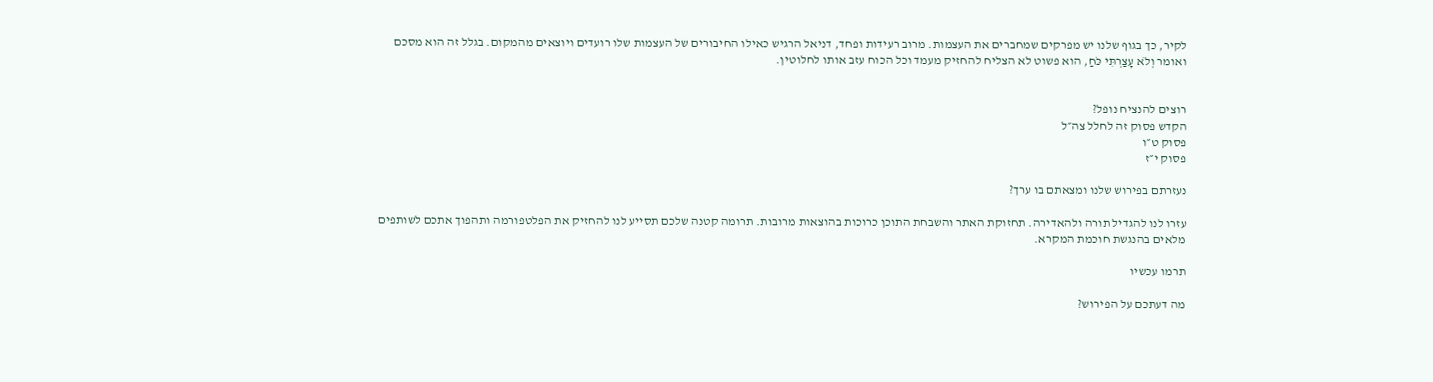לקיר, כך בגוף שלנו יש מפרקים שמחברים את העצמות. מרוב רעידות ופחד, דניאל הרגיש כאילו החיבורים של העצמות שלו רועדים ויוצאים מהמקום. בגלל זה הוא מסכם ואומר וְלֹא עָצַרְתִּי כֹּחַ, הוא פשוט לא הצליח להחזיק מעמד וכל הכוח עזב אותו לחלוטין.


רוצים להנציח נופל?
הקדש פסוק זה לחלל צה״ל
פסוק ט״ו
פסוק י״ז

נעזרתם בפירוש שלנו ומצאתם בו ערך?

עזרו לנו להגדיל תורה ולהאדירה. תחזוקת האתר והשבחת התוכן כרוכות בהוצאות מרובות. תרומה קטנה שלכם תסייע לנו להחזיק את הפלטפורמה ותהפוך אתכם לשותפים מלאים בהנגשת חוכמת המקרא.

תרמו עכשיו

מה דעתכם על הפירוש?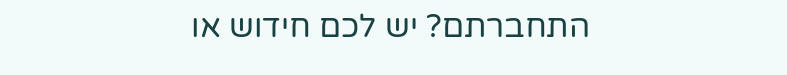התחברתם? יש לכם חידוש או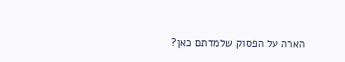הארה על הפסוק שלמדתם כאן?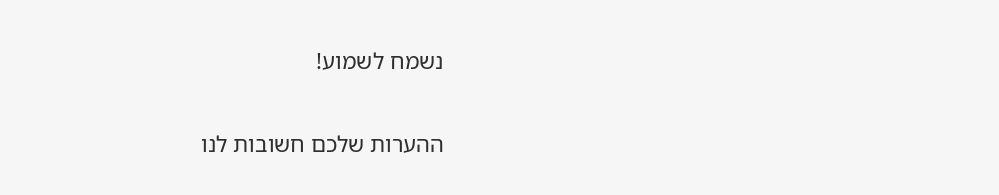נשמח לשמוע!

ההערות שלכם חשובות לנו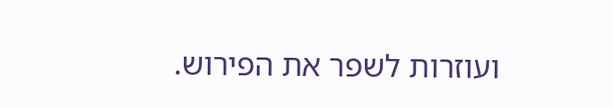ועוזרות לשפר את הפירוש.